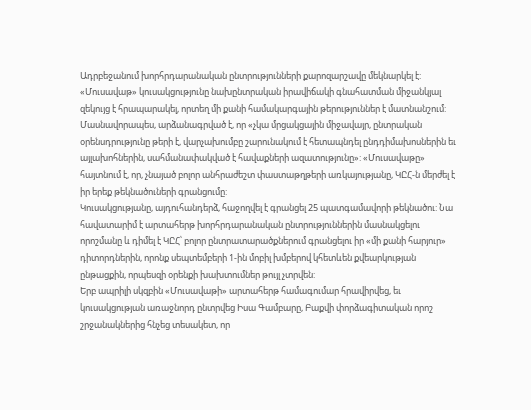Ադրբեջանում խորհրդարանական ընտրությունների քարոզարշավը մեկնարկել է: «Մուսավաթ» կուսակցությունը նախընտրական իրավիճակի գնահատման միջանկյալ զեկույց է հրապարակել, որտեղ մի քանի համակարգային թերություններ է մատնանշում: Մասնավորապես, արձանագրված է, որ «չկա մրցակցային միջավայր, ընտրական օրենսդրությունը թերի է, վարչախումբը շարունակում է հետապնդել ընդդիմախոսներին եւ այլախոհներին, սահմանափակված է հավաքների ազատությունը»: «Մուսավաթը» հայտնում է, որ, չնայած բոլոր անհրաժեշտ փաստաթղթերի առկայությանը, ԿԸՀ-ն մերժել է իր երեք թեկնածուների գրանցումը:
Կուսակցությանը, այդուհանդերձ, հաջողվել է գրանցել 25 պատգամավորի թեկնածու: Նա հավատարիմ է արտահերթ խորհրդարանական ընտրություններին մասնակցելու որոշմանը և դիմել է ԿԸՀ՝ բոլոր ընտրատարածքներում գրանցելու իր «մի քանի հարյուր» դիտորդներին, որոնք սեպտեմբերի 1-ին մոբիլ խմբերով կհետևեն քվեարկության ընթացքին, որպեսզի օրենքի խախտումներ թույլ չտրվեն:
Երբ ապրիլի սկզբին «Մուսավաթի» արտահերթ համագումար հրավիրվեց, եւ կուսակցության առաջնորդ ընտրվեց Իսա Գամբարը, Բաքվի փորձագիտական որոշ շրջանակներից հնչեց տեսակետ, որ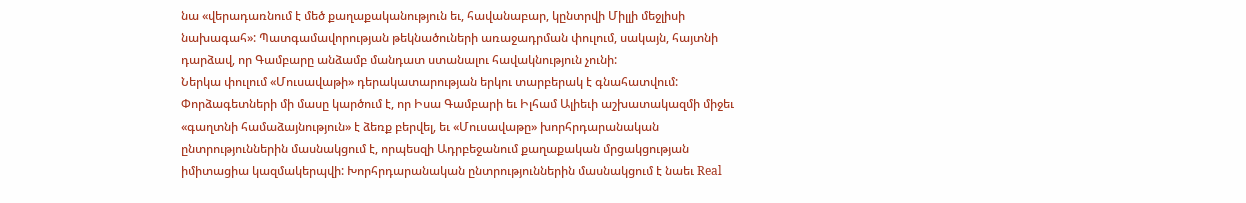նա «վերադառնում է մեծ քաղաքականություն եւ, հավանաբար, կընտրվի Միլլի մեջլիսի նախագահ»: Պատգամավորության թեկնածուների առաջադրման փուլում, սակայն, հայտնի դարձավ, որ Գամբարը անձամբ մանդատ ստանալու հավակնություն չունի:
Ներկա փուլում «Մուսավաթի» դերակատարության երկու տարբերակ է գնահատվում: Փորձագետների մի մասը կարծում է, որ Իսա Գամբարի եւ Իլհամ Ալիեւի աշխատակազմի միջեւ «գաղտնի համաձայնություն» է ձեռք բերվել, եւ «Մուսավաթը» խորհրդարանական ընտրություններին մասնակցում է, որպեսզի Ադրբեջանում քաղաքական մրցակցության իմիտացիա կազմակերպվի: Խորհրդարանական ընտրություններին մասնակցում է նաեւ Real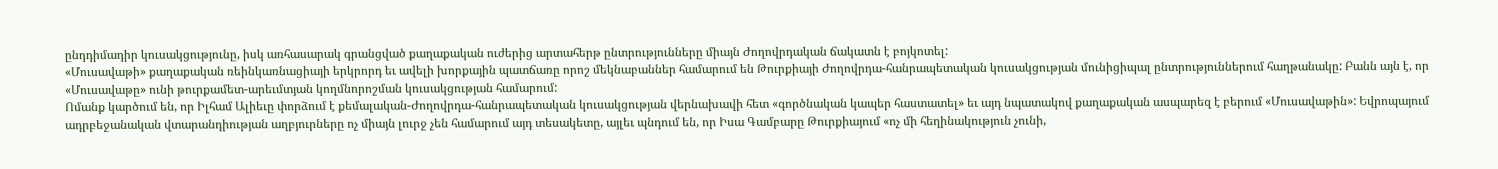ընդդիմադիր կուսակցությունը, իսկ առհասարակ գրանցված քաղաքական ուժերից արտահերթ ընտրությունները միայն Ժողովրդական ճակատն է բոյկոտել:
«Մուսավաթի» քաղաքական ռեինկառնացիայի երկրորդ եւ ավելի խորքային պատճառը որոշ մեկնաբաններ համարում են Թուրքիայի Ժողովրդա-հանրապետական կուսակցության մունիցիպալ ընտրություններում հաղթանակը: Բանն այն է, որ «Մուսավաթը» ունի թուրքամետ-արեւմտյան կողմնորոշման կուսակցության համարում:
Ոմանք կարծում են, որ Իլհամ Ալիեւը փորձում է քեմալական-Ժողովրդա-հանրապետական կուսակցության վերնախավի հետ «գործնական կապեր հաստատել» եւ այդ նպատակով քաղաքական ասպարեզ է բերում «Մուսավաթին»: Եվրոպայում ադրբեջանական վտարանդիության աղբյուրները ոչ միայն լուրջ չեն համարում այդ տեսակետը, այլեւ պնդում են, որ Իսա Գամբարը Թուրքիայում «ոչ մի հեղինակություն չունի,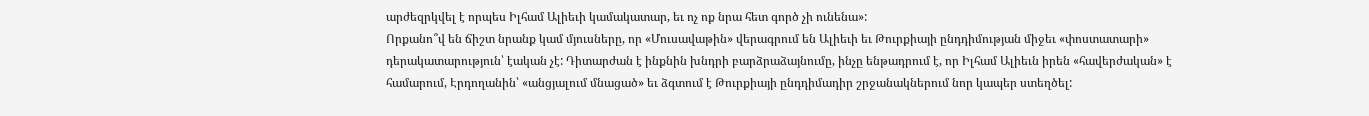արժեզրկվել է որպես Իլհամ Ալիեւի կամակատար, եւ ոչ ոք նրա հետ գործ չի ունենա»:
Որքանո՞վ են ճիշտ նրանք կամ մյուսները, որ «Մուսավաթին» վերագրում են Ալիեւի եւ Թուրքիայի ընդդիմության միջեւ «փոստատարի» դերակատարություն՝ էական չէ: Դիտարժան է ինքնին խնդրի բարձրաձայնումը, ինչը ենթադրում է, որ Իլհամ Ալիեւն իրեն «հավերժական» է համարում, Էրդողանին՝ «անցյալում մնացած» եւ ձգտում է Թուրքիայի ընդդիմադիր շրջանակներում նոր կապեր ստեղծել: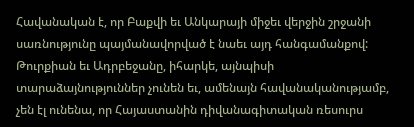Հավանական է, որ Բաքվի եւ Անկարայի միջեւ վերջին շրջանի սառնությունը պայմանավորված է նաեւ այդ հանգամանքով: Թուրքիան եւ Ադրբեջանը, իհարկե, այնպիսի տարաձայնություններ չունեն եւ, ամենայն հավանականությամբ, չեն էլ ունենա, որ Հայաստանին դիվանագիտական ռեսուրս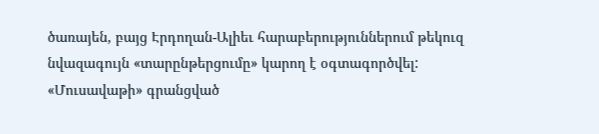ծառայեն, բայց Էրդողան-Ալիեւ հարաբերություններում թեկուզ նվազագույն «տարընթերցումը» կարող է օգտագործվել:
«Մուսավաթի» գրանցված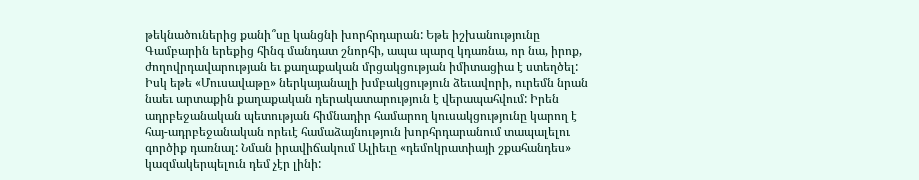թեկնածուներից քանի՞սը կանցնի խորհրդարան: Եթե իշխանությունը Գամբարին երեքից հինգ մանդատ շնորհի, ապա պարզ կդառնա, որ նա, իրոք, ժողովրդավարության եւ քաղաքական մրցակցության իմիտացիա է ստեղծել: Իսկ եթե «Մուսավաթը» ներկայանալի խմբակցություն ձեւավորի, ուրեմն նրան նաեւ արտաքին քաղաքական դերակատարություն է վերապահվում: Իրեն ադրբեջանական պետության հիմնադիր համարող կուսակցությունը կարող է հայ-ադրբեջանական որեւէ համաձայնություն խորհրդարանում տապալելու գործիք դառնալ: Նման իրավիճակում Ալիեւը «դեմոկրատիայի շքահանդես» կազմակերպելուն դեմ չէր լինի: